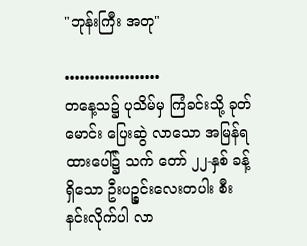"ဘုန်းကြီး အတု"

•••••••••••••••••••
တနေ့သ၌ ပုသိမ်မှ ကြံခင်းသို့ ခုတ်မောင်း ပြေးဆွဲ လာသော အမြန်ရထားပေါ်၌ သက် တော် ၂၂-နှစ် ခန့်ရှိသော ဦးပဉ္စင်းလေးတပါး စီးနင်းလိုက်ပါ လာ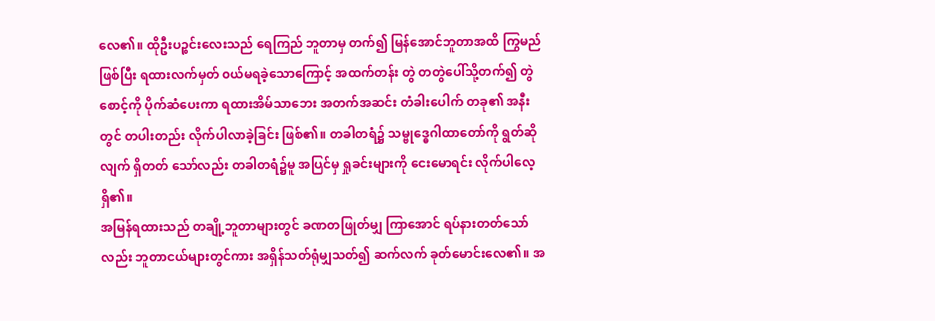လေ၏။ ထိုဦးပဉ္စင်းလေးသည် ရေကြည် ဘူတာမှ တက်၍ မြန်အောင်ဘူတာအထိ ကြွမည်ဖြစ်ပြီး ရထားလက်မှတ် ၀ယ်မရခဲ့သောကြောင့် အထက်တန်း တွဲ တတွဲပေါ်သို့တက်၍ တွဲစောင့်ကို ပိုက်ဆံပေးကာ ရထားအိမ်သာဘေး အတက်အဆင်း တံခါးပေါက် တခု၏ အနီးတွင် တပါးတည်း လိုက်ပါလာခဲ့ခြင်း ဖြစ်၏။ တခါတရံ၌ သမ္ဗုဒ္ဓေဂါထာတော်ကို ရွတ်ဆို လျက် ရှိတတ် သော်လည်း တခါတရံ၌မူ အပြင်မှ ရှုခင်းများကို ငေးမောရင်း လိုက်ပါလေ့ရှိ၏။
အမြန်ရထားသည် တချို့ဘူတာများတွင် ခဏတဖြုတ်မျှ ကြာအောင် ရပ်နားတတ်သော်လည်း ဘူတာငယ်များတွင်ကား အရှိန်သတ်ရုံမျှသတ်၍ ဆက်လက် ခုတ်မောင်းလေ၏။ အ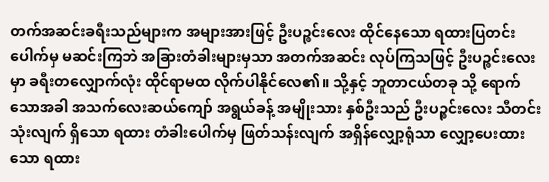တက်အဆင်းခရီးသည်များက အများအားဖြင့် ဦးပဉ္စင်းလေး ထိုင်နေသော ရထားပြတင်းပေါက်မှ မဆင်းကြဘဲ အခြားတံခါးများမှသာ အတက်အဆင်း လုပ်ကြသဖြင့် ဦးပဉ္စင်းလေးမှာ ခရီးတလျှောက်လုံး ထိုင်ရာမထ လိုက်ပါနိုင်လေ၏။ သို့နှင့် ဘူတာငယ်တခု သို့ ရောက်သောအခါ အသက်လေးဆယ်ကျော် အရွယ်ခန့် အမျိုးသား နှစ်ဦးသည် ဦးပဉ္စင်းလေး သီတင်းသုံးလျက် ရှိသော ရထား တံခါးပေါက်မှ ဖြတ်သန်းလျက် အရှိန်လျှော့ရုံသာ လျှော့ပေးထားသော ရထား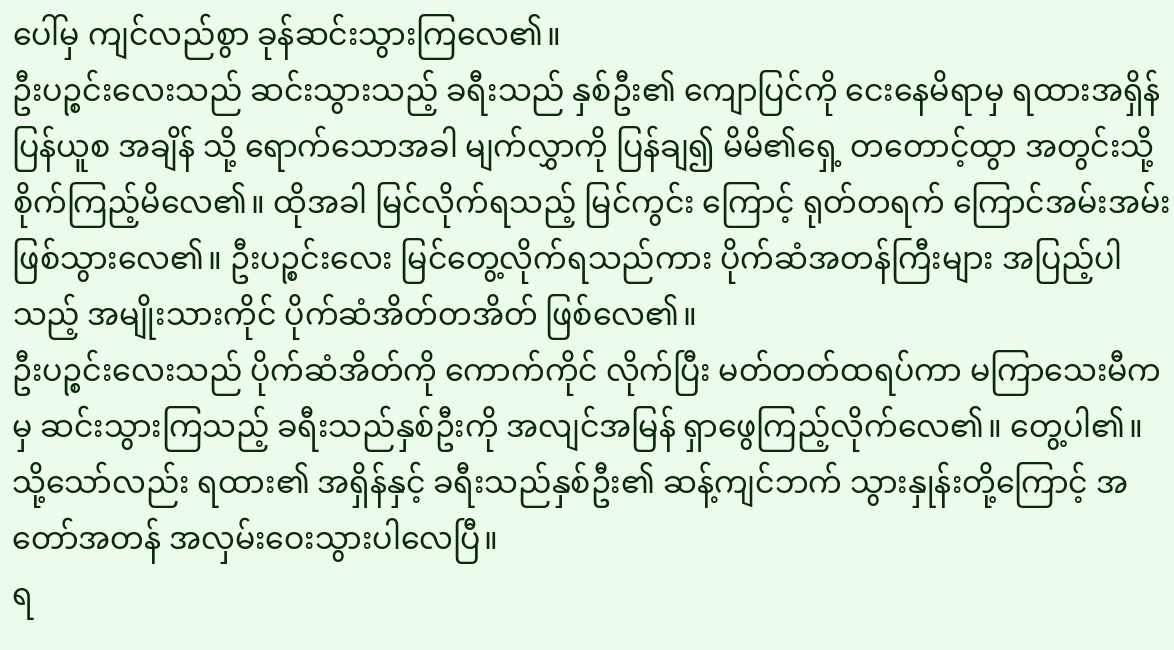ပေါ်မှ ကျင်လည်စွာ ခုန်ဆင်းသွားကြလေ၏။
ဦးပဉ္စင်းလေးသည် ဆင်းသွားသည့် ခရီးသည် နှစ်ဦး၏ ကျောပြင်ကို ငေးနေမိရာမှ ရထားအရှိန်ပြန်ယူစ အချိန် သို့ ရောက်သောအခါ မျက်လွှာကို ပြန်ချ၍ မိမိ၏ရှေ့ တတောင့်ထွာ အတွင်းသို့ စိုက်ကြည့်မိလေ၏။ ထိုအခါ မြင်လိုက်ရသည့် မြင်ကွင်း ကြောင့် ရုတ်တရက် ကြောင်အမ်းအမ်း ဖြစ်သွားလေ၏။ ဦးပဉ္စင်းလေး မြင်တွေ့လိုက်ရသည်ကား ပိုက်ဆံအတန်ကြီးများ အပြည့်ပါသည့် အမျိုးသားကိုင် ပိုက်ဆံအိတ်တအိတ် ဖြစ်လေ၏။
ဦးပဉ္စင်းလေးသည် ပိုက်ဆံအိတ်ကို ကောက်ကိုင် လိုက်ပြီး မတ်တတ်ထရပ်ကာ မကြာသေးမီကမှ ဆင်းသွားကြသည့် ခရီးသည်နှစ်ဦးကို အလျင်အမြန် ရှာဖွေကြည့်လိုက်လေ၏။ တွေ့ပါ၏။ သို့သော်လည်း ရထား၏ အရှိန်နှင့် ခရီးသည်နှစ်ဦး၏ ဆန့်ကျင်ဘက် သွားနှုန်းတို့ကြောင့် အတော်အတန် အလှမ်းဝေးသွားပါလေပြီ။
ရ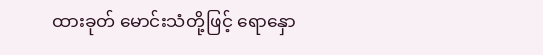ထားခုတ် မောင်းသံတို့ဖြင့် ရောနှော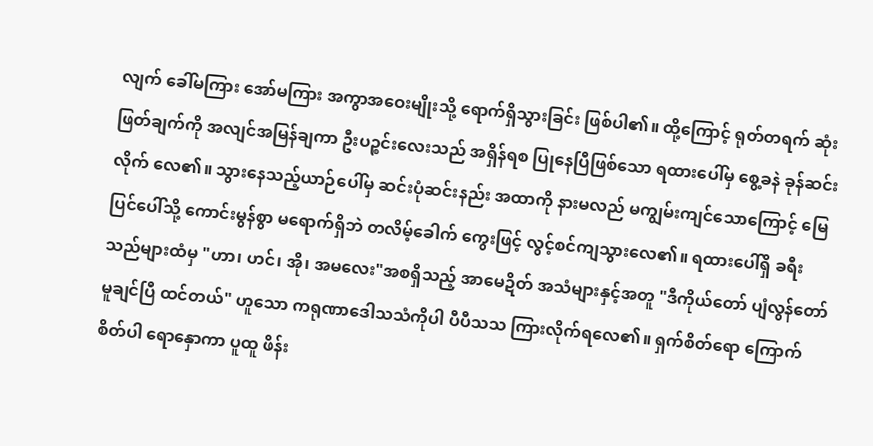လျက် ခေါ်မကြား အော်မကြား အကွာအဝေးမျိုးသို့ ရောက်ရှိသွားခြင်း ဖြစ်ပါ၏။ ထို့ကြောင့် ရုတ်တရက် ဆုံးဖြတ်ချက်ကို အလျင်အမြန်ချကာ ဦးပဉ္စင်းလေးသည် အရှိန်ရစ ပြုနေပြီဖြစ်သော ရထားပေါ်မှ စွေ့ခနဲ ခုန်ဆင်းလိုက် လေ၏။ သွားနေသည့်ယာဉ်ပေါ်မှ ဆင်းပုံဆင်းနည်း အထာကို နားမလည် မကျွမ်းကျင်သောကြောင့် မြေပြင်ပေါ်သို့ ကောင်းမွန်စွာ မရောက်ရှိဘဲ တလိမ့်ခေါက် ကွေးဖြင့် လွင့်စင်ကျသွားလေ၏။ ရထားပေါ်ရှိ ခရီးသည်များထံမှ "ဟာ၊ ဟင်၊ အို၊ အမလေး"အစရှိသည့် အာမေဍိတ် အသံများနှင့်အတူ "ဒီကိုယ်တော် ပျံလွန်တော်မူချင်ပြီ ထင်တယ်" ဟူသော ကရုဏာဒေါသသံကိုပါ ပီပီသသ ကြားလိုက်ရလေ၏။ ရှက်စိတ်ရော ကြောက်စိတ်ပါ ရောနှောကာ ပူထူ ဖိန်း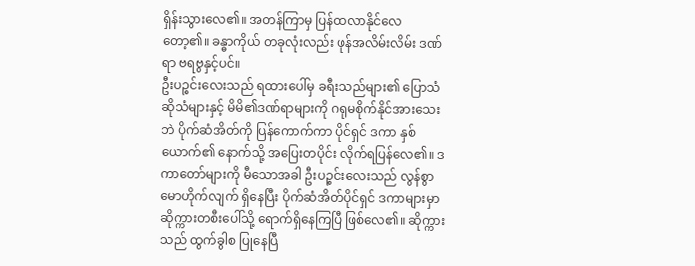ရှိန်းသွားလေ၏။ အတန်ကြာမှ ပြန်ထလာနိုင်လေ တော့၏။ ခန္ဓာကိုယ် တခုလုံးလည်း ဖုန်အလိမ်းလိမ်း ဒဏ်ရာ ဗရဗွနှင့်ပင်။
ဦးပဉ္စင်းလေးသည် ရထားပေါ်မှ ခရီးသည်များ၏ ပြောသံဆိုသံများနှင့် မိမိ၏ဒဏ်ရာများကို ဂရုမစိုက်နိုင်အားသေးဘဲ ပိုက်ဆံအိတ်ကို ပြန်ကောက်ကာ ပိုင်ရှင် ဒကာ နှစ်ယောက်၏ နောက်သို့ အပြေးတပိုင်း လိုက်ရပြန်လေ၏။ ဒကာတော်များကို မီသောအခါ ဦးပဉ္စင်းလေးသည် လွန်စွာ မောဟိုက်လျက် ရှိနေပြီး ပိုက်ဆံအိတ်ပိုင်ရှင် ဒကာများမှာ ဆိုက္ကားတစီးပေါ်သို့ ရောက်ရှိနေကြပြီ ဖြစ်လေ၏။ ဆိုက္ကားသည် ထွက်ခွါစ ပြုနေပြီ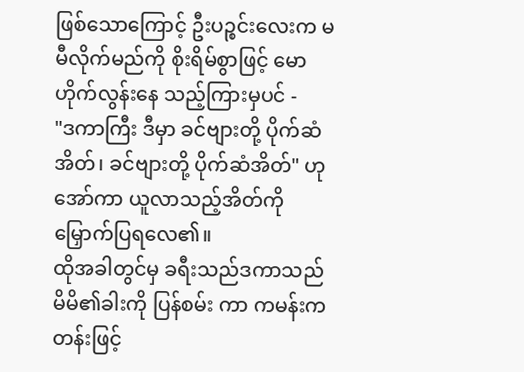ဖြစ်သောကြောင့် ဦးပဉ္စင်းလေးက မမီလိုက်မည်ကို စိုးရိမ်စွာဖြင့် မောဟိုက်လွန်းနေ သည့်ကြားမှပင် -
"ဒကာကြီး ဒီမှာ ခင်ဗျားတို့ ပိုက်ဆံအိတ်၊ ခင်ဗျားတို့ ပိုက်ဆံအိတ်" ဟုအော်ကာ ယူလာသည့်အိတ်ကို မြှောက်ပြရလေ၏။
ထိုအခါတွင်မှ ခရီးသည်ဒကာသည် မိမိ၏ခါးကို ပြန်စမ်း ကာ ကမန်းကတန်းဖြင့်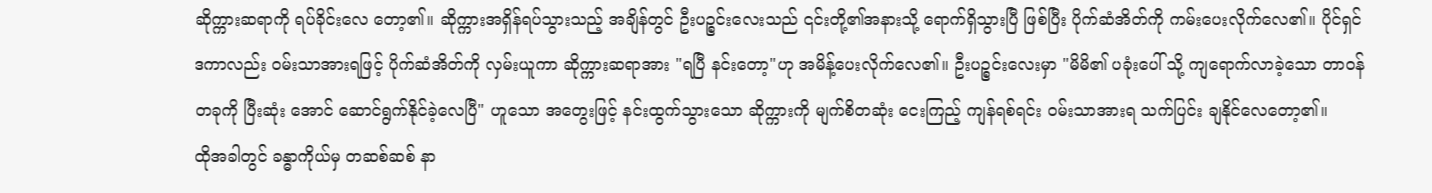ဆိုက္ကားဆရာကို ရပ်ခိုင်းလေ တော့၏။ ဆိုက္ကားအရှိန်ရပ်သွားသည့် အချိန်တွင် ဦးပဉ္စင်းလေးသည် ၎င်းတို့၏အနားသို့ ရောက်ရှိသွားပြီ ဖြစ်ပြီး ပိုက်ဆံအိတ်ကို ကမ်းပေးလိုက်လေ၏။ ပိုင်ရှင်ဒကာလည်း ၀မ်းသာအားရဖြင့် ပိုက်ဆံအိတ်ကို လှမ်းယူကာ ဆိုက္ကားဆရာအား "ရပြီ နင်းတော့"ဟု အမိန့်ပေးလိုက်လေ၏။ ဦးပဉ္စင်းလေးမှာ "မိမိ၏ ပခုံးပေါ် သို့ ကျရောက်လာခဲ့သော တာ၀န်တခုကို ပြီးဆုံး အောင် ဆောင်ရွက်နိုင်ခဲ့လေပြီ" ဟူသော အတွေးဖြင့် နင်းထွက်သွားသော ဆိုက္ကားကို မျက်စိတဆုံး ငေးကြည့် ကျန်ရစ်ရင်း ၀မ်းသာအားရ သက်ပြင်း ချနိုင်လေတော့၏။
ထိုအခါတွင် ခန္ဓာကိုယ်မှ တဆစ်ဆစ် နာ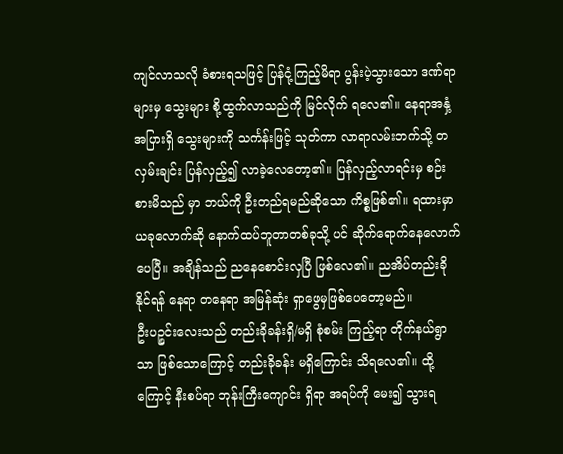ကျင်လာသလို ခံစားရသဖြင့် ပြန်ငုံ့ကြည့်မိရာ ပွန်းပဲ့သွားသော ဒဏ်ရာ များမှ သွေးများ စို့ထွက်လာသည်ကို မြင်လိုက် ရလေ၏။ နေရာအနှံ့အပြားရှိ သွေးများကို သင်္ကန်းဖြင့် သုတ်ကာ လာရာလမ်းဘက်သို့ တလှမ်းချင်း ပြန်လှည့်၍ လာခဲ့လေတော့၏။ ပြန်လှည့်လာရင်းမှ စဉ်းစားမိသည် မှာ ဘယ်ကို ဦးတည်ရမည်ဆိုသော ကိစ္စဖြစ်၏။ ရထားမှာ ယခုလောက်ဆို နောက်ထပ်ဘူတာတစ်ခုသို့ ပင် ဆိုက်ရောက်နေလောက်ပေပြီ။ အချိန်သည် ညနေစောင်းလှပြီ ဖြစ်လေ၏။ ညအိပ်တည်းခိုနိုင်ရန် နေရာ တနေရာ အမြန်ဆုံး ရှာဖွေမှဖြစ်ပေတော့မည်။
ဦးပဉ္စင်းလေးသည် တည်းခိုခန်းရှိ/မရှိ စုံစမ်း ကြည့်ရာ တိုက်နယ်ရွာသာ ဖြစ်သောကြောင့် တည်းခိုခန်း မရှိကြောင်း သိရလေ၏။ ထို့ကြောင့် နီးစပ်ရာ ဘုန်းကြီးကျောင်း ရှိရာ အရပ်ကို မေး၍ သွားရ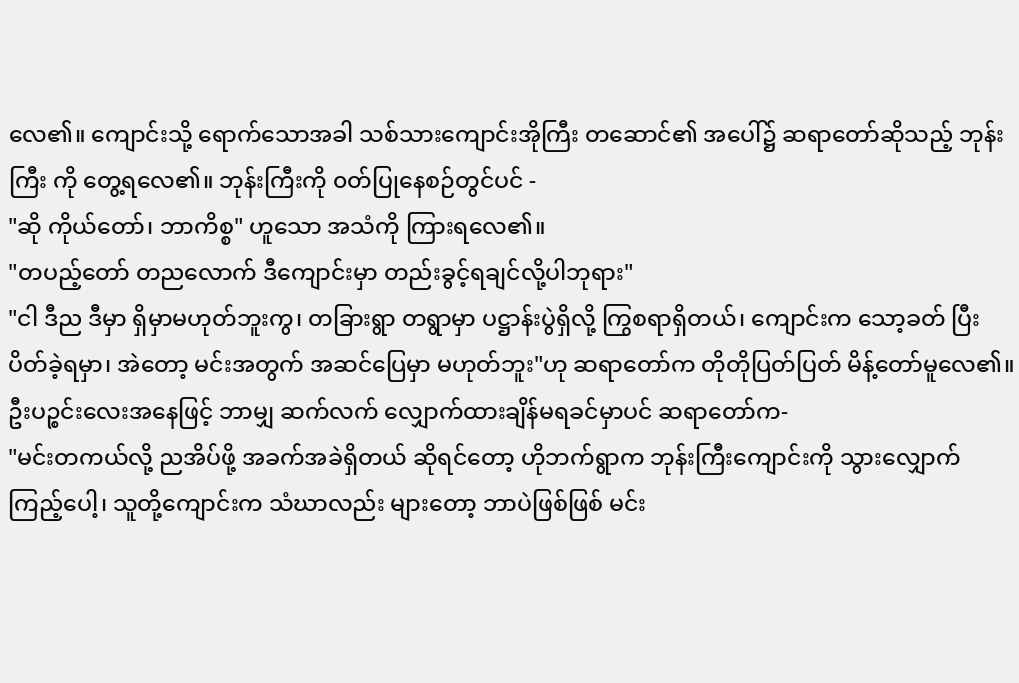လေ၏။ ကျောင်းသို့ ရောက်သောအခါ သစ်သားကျောင်းအိုကြီး တဆောင်၏ အပေါ်၌ ဆရာတော်ဆိုသည့် ဘုန်းကြီး ကို တွေ့ရလေ၏။ ဘုန်းကြီးကို ၀တ်ပြုနေစဉ်တွင်ပင် -
"ဆို ကိုယ်တော်၊ ဘာကိစ္စ" ဟူသော အသံကို ကြားရလေ၏။
"တပည့်တော် တညလောက် ဒီကျောင်းမှာ တည်းခွင့်ရချင်လို့ပါဘုရား"
"ငါ ဒီည ဒီမှာ ရှိမှာမဟုတ်ဘူးကွ၊ တခြားရွာ တရွာမှာ ပဋ္ဌာန်းပွဲရှိလို့ ကြွစရာရှိတယ်၊ ကျောင်းက သော့ခတ် ပြီး ပိတ်ခဲ့ရမှာ၊ အဲတော့ မင်းအတွက် အဆင်ပြေမှာ မဟုတ်ဘူး"ဟု ဆရာတော်က တိုတိုပြတ်ပြတ် မိန့်တော်မူလေ၏။ ဦးပဉ္စင်းလေးအနေဖြင့် ဘာမျှ ဆက်လက် လျှောက်ထားချိန်မရခင်မှာပင် ဆရာတော်က-
"မင်းတကယ်လို့ ညအိပ်ဖို့ အခက်အခဲရှိတယ် ဆိုရင်တော့ ဟိုဘက်ရွာက ဘုန်းကြီးကျောင်းကို သွားလျှောက် ကြည့်ပေါ့၊ သူတို့ကျောင်းက သံဃာလည်း များတော့ ဘာပဲဖြစ်ဖြစ် မင်း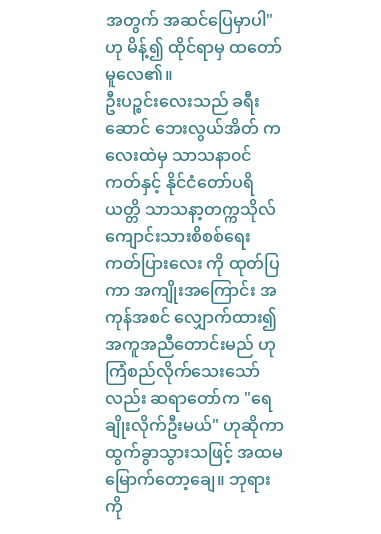အတွက် အဆင်ပြေမှာပါ"ဟု မိန့်၍ ထိုင်ရာမှ ထတော်မူလေ၏။
ဦးပဉ္စင်းလေးသည် ခရီးဆောင် ဘေးလွယ်အိတ် ကလေးထဲမှ သာသနာ၀င်ကတ်နှင့် နိုင်ငံတော်ပရိယတ္တိ သာသနာ့တက္ကသိုလ် ကျောင်းသားစိစစ်ရေး ကတ်ပြားလေး ကို ထုတ်ပြကာ အကျိုးအကြောင်း အကုန်အစင် လျှောက်ထား၍ အကူအညီတောင်းမည် ဟု ကြံစည်လိုက်သေးသော်လည်း ဆရာတော်က "ရေချိုးလိုက်ဦးမယ်" ဟုဆိုကာ ထွက်ခွာသွားသဖြင့် အထမမြောက်တော့ချေ။ ဘုရားကို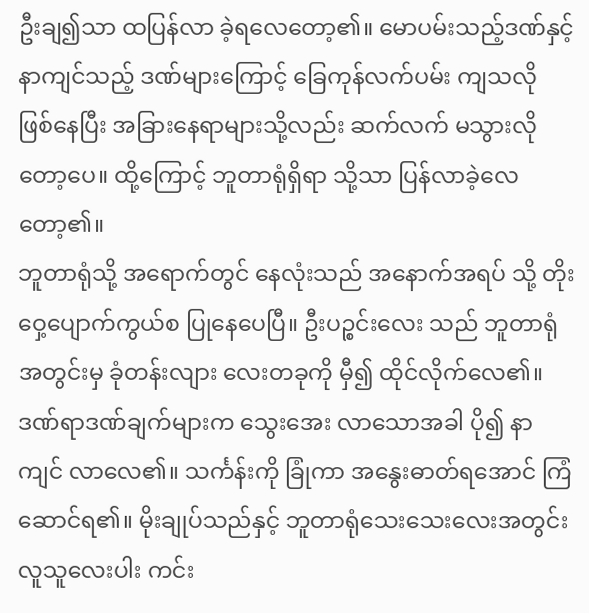ဦးချ၍သာ ထပြန်လာ ခဲ့ရလေတော့၏။ မောပမ်းသည့်ဒဏ်နှင့် နာကျင်သည့် ဒဏ်များကြောင့် ခြေကုန်လက်ပမ်း ကျသလို ဖြစ်နေပြီး အခြားနေရာများသို့လည်း ဆက်လက် မသွားလိုတော့ပေ။ ထို့ကြောင့် ဘူတာရုံရှိရာ သို့သာ ပြန်လာခဲ့လေတော့၏။
ဘူတာရုံသို့ အရောက်တွင် နေလုံးသည် အနောက်အရပ် သို့ တိုးဝှေ့ပျောက်ကွယ်စ ပြုနေပေပြီ။ ဦးပဉ္စင်းလေး သည် ဘူတာရုံ အတွင်းမှ ခုံတန်းလျား လေးတခုကို မှီ၍ ထိုင်လိုက်လေ၏။ ဒဏ်ရာဒဏ်ချက်များက သွေးအေး လာသောအခါ ပို၍ နာကျင် လာလေ၏။ သင်္ကန်းကို ခြုံကာ အနွေးဓာတ်ရအောင် ကြံဆောင်ရ၏။ မိုးချုပ်သည်နှင့် ဘူတာရုံသေးသေးလေးအတွင်း လူသူလေးပါး ကင်း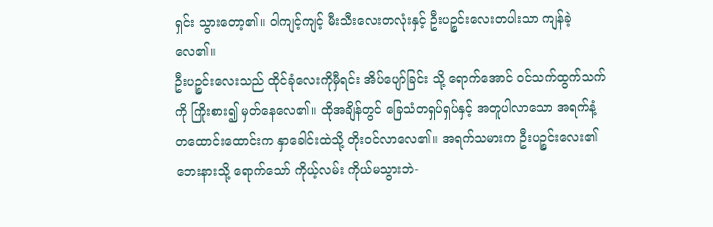ရှင်း သွားတော့၏။ ဝါကျင့်ကျင့် မီးသီးလေးတလုံးနှင့် ဦးပဉ္စင်းလေးတပါးသာ ကျန်ခဲ့လေ၏။
ဦးပဉ္စင်းလေးသည် ထိုင်ခုံလေးကိုမှီရင်း အိပ်ပျော်ခြင်း သို့ ရောက်အောင် ၀င်သက်ထွက်သက်ကို ကြိုးစား၍ မှတ်နေလေ၏။ ထိုအချိန်တွင် ခြေသံတရှပ်ရှပ်နှင့် အတူပါလာသော အရက်နံ့ တထောင်းထောင်းက နှာခေါင်းထဲသို့ တိုး၀င်လာလေ၏။ အရက်သမားက ဦးပဉ္စင်းလေး၏ ဘေးနားသို့ ရောက်သော် ကိုယ့်လမ်း ကိုယ်မသွားဘဲ-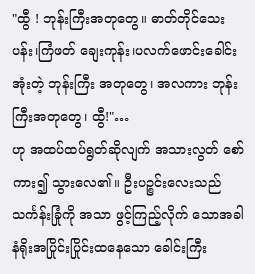"ထွီ ! ဘုန်းကြီးအတုတွေ။ ဓာတ်တိုင်သေးပန်း၊ကြံဖတ် ချေးကုန်း၊ပလက်ဖောင်းခေါင်းအုံးတဲ့ ဘုန်းကြီး အတုတွေ၊ အလကား ဘုန်းကြီးအတုတွေ၊ ထွီ!"…
ဟု အထပ်ထပ်ရွတ်ဆိုလျက် အသားလွတ် စော်ကား၍ သွားလေ၏။ ဦးပဉ္စင်းလေးသည် သင်္ကန်းခြုံကို အသာ ဖွင့်ကြည့်လိုက် သောအခါ နံရိုးအပြိုင်းပြိုင်းထနေသော ခေါင်းကြီး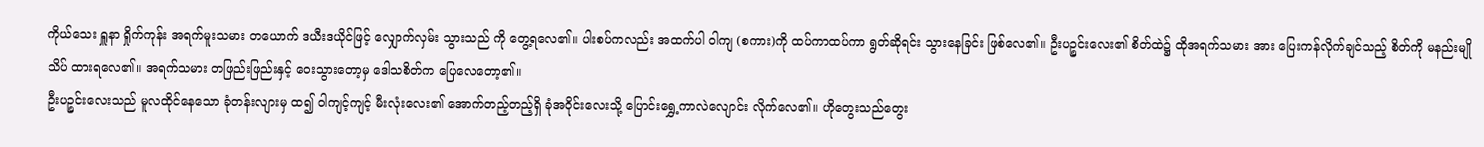ကိုယ်သေး ရှူနာ ရှိုက်ကုန်း အရက်မူးသမား တယောက် ဒယီးဒယိုင်ဖြင့် လျှောက်လှမ်း သွားသည် ကို တွေ့ရလေ၏။ ပါးစပ်ကလည်း အထက်ပါ ဝါကျ (စကား)ကို ထပ်ကာထပ်ကာ ရွတ်ဆိုရင်း သွားနေခြင်း ဖြစ်လေ၏။ ဦးပဉ္စင်းလေး၏ စိတ်ထဲ၌ ထိုအရက်သမား အား ပြေးကန်လိုက်ချင်သည့် စိတ်ကို မနည်းမျိုသိပ် ထားရလေ၏။ အရက်သမား တဖြည်းဖြည်းနှင့် ဝေးသွားတော့မှ ဒေါသစိတ်က ပြေလေတော့၏။
ဦးပဉ္စင်းလေးသည် မူလထိုင်နေသော ခုံတန်းလျားမှ ထ၍ ဝါကျင့်ကျင့် မီးလုံးလေး၏ အောက်တည့်တည့်ရှိ ခုံအဝိုင်းလေးသို့ ပြောင်းရွှေ့ကာလဲလျောင်း လိုက်လေ၏။ ဟိုတွေးသည်တွေး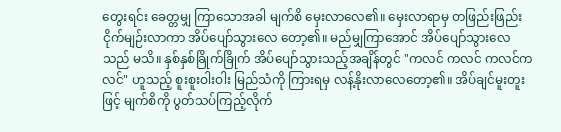တွေးရင်း ခေတ္တမျှ ကြာသောအခါ မျက်စိ မှေးလာလေ၏။ မှေးလာရာမှ တဖြည်းဖြည်း ငိုက်မျဉ်းလာကာ အိပ်ပျော်သွားလေ တော့၏။ မည်မျှကြာအောင် အိပ်ပျော်သွားလေသည် မသိ။ နှစ်နှစ်ခြိုက်ခြိုက် အိပ်ပျော်သွားသည့်အချိန်တွင် "ကလင် ကလင် ကလင်ကလင်" ဟူသည့် စူးစူးဝါးဝါး မြည်သံကို ကြားရမှ လန့်နိုးလာလေတော့၏။ အိပ်ချင်မူးတူးဖြင့် မျက်စိကို ပွတ်သပ်ကြည့်လိုက်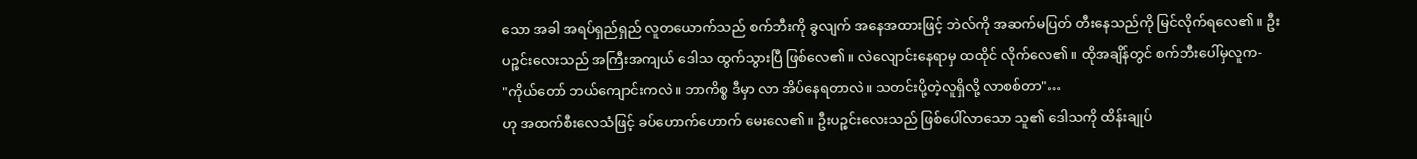သော အခါ အရပ်ရှည်ရှည် လူတယောက်သည် စက်ဘီးကို ခွလျက် အနေအထားဖြင့် ဘဲလ်ကို အဆက်မပြတ် တီးနေသည်ကို မြင်လိုက်ရလေ၏။ ဦးပဉ္စင်းလေးသည် အကြီးအကျယ် ဒေါသ ထွက်သွားပြီ ဖြစ်လေ၏။ လဲလျောင်းနေရာမှ ထထိုင် လိုက်လေ၏။ ထိုအချိန်တွင် စက်ဘီးပေါ်မှလူက-
"ကိုယ်တော် ဘယ်ကျောင်းကလဲ။ ဘာကိစ္စ ဒီမှာ လာ အိပ်နေရတာလဲ။ သတင်းပို့တဲ့လူရှိလို့ လာစစ်တာ"…
ဟု အထက်စီးလေသံဖြင့် ခပ်ဟောက်ဟောက် မေးလေ၏။ ဦးပဉ္စင်းလေးသည် ဖြစ်ပေါ်လာသော သူ၏ ဒေါသကို ထိန်းချုပ်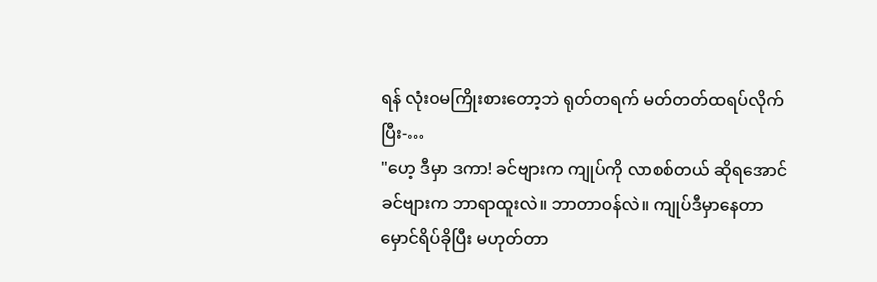ရန် လုံး၀မကြိုးစားတော့ဘဲ ရုတ်တရက် မတ်တတ်ထရပ်လိုက်ပြီး-…
"ဟေ့ ဒီမှာ ဒကာ! ခင်ဗျားက ကျုပ်ကို လာစစ်တယ် ဆိုရအောင် ခင်ဗျားက ဘာရာထူးလဲ။ ဘာတာ၀န်လဲ။ ကျုပ်ဒီမှာနေတာ မှောင်ရိပ်ခိုပြီး မဟုတ်တာ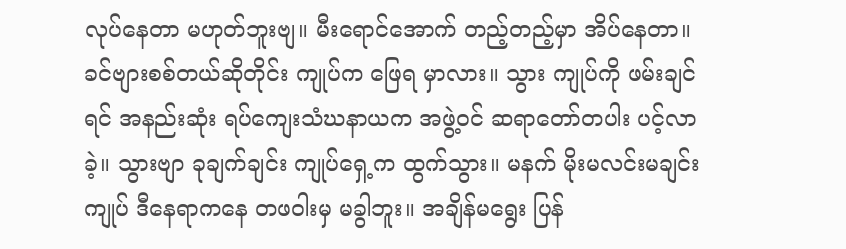လုပ်နေတာ မဟုတ်ဘူးဗျ။ မီးရောင်အောက် တည့်တည့်မှာ အိပ်နေတာ။ ခင်ဗျားစစ်တယ်ဆိုတိုင်း ကျုပ်က ဖြေရ မှာလား။ သွား ကျုပ်ကို ဖမ်းချင်ရင် အနည်းဆုံး ရပ်ကျေးသံဃနာယက အဖွဲ့၀င် ဆရာတော်တပါး ပင့်လာခဲ့။ သွားဗျာ ခုချက်ချင်း ကျုပ်ရှေ့က ထွက်သွား။ မနက် မိုးမလင်းမချင်း ကျုပ် ဒီနေရာကနေ တဖဝါးမှ မခွါဘူး။ အချိန်မရွေး ပြန်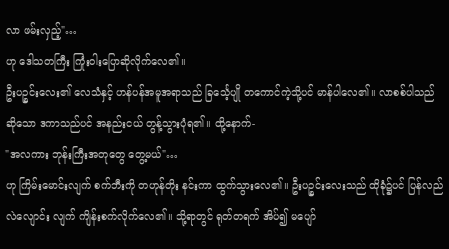လာ ဖမ်းလှည့်"…
ဟု ဒေါသတကြီး ကြုံးဝါးပြောဆိုလိုက်လေ၏။
ဦးပဉ္စင်းလေး၏ လေသံနှင့် ဟန်ပန်အမူအရာသည် ခြင်္သေ့ပျို တကောင်ကဲ့သို့ပင် မာန်ပါလေ၏။ လာစစ်ပါသည်ဆိုသော ဒကာသည်ပင် အနည်းငယ် တွန့်သွားပုံရ၏။ ထို့နောက်-
"အလကား ဘုန်းကြီးအတုတွေ တွေ့မယ်"…
ဟု ကြိမ်းမောင်းလျက် စက်ဘီးကို တဟုန်တိုး နင်းကာ ထွက်သွားလေ၏။ ဦးပဉ္စင်းလေးသည် ထိုခုံ၌ပင် ပြန်လည် လဲလျောင်း လျက် ကျိန်းစက်လိုက်လေ၏။ သို့ရာတွင် ရုတ်တရက် အိပ်၍ မပျော်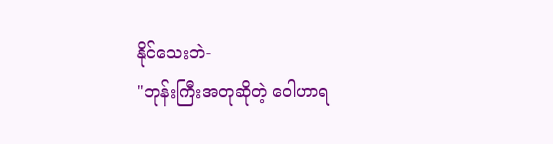နိုင်သေးဘဲ-
"ဘုန်းကြီးအတုဆိုတဲ့ ဝေါဟာရ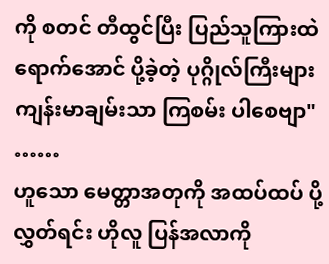ကို စတင် တီထွင်ပြီး ပြည်သူကြားထဲ ရောက်အောင် ပို့ခဲ့တဲ့ ပုဂ္ဂိုလ်ကြီးများ ကျန်းမာချမ်းသာ ကြစမ်း ပါစေဗျာ" ……
ဟူသော မေတ္တာအတုကို အထပ်ထပ် ပို့လွှတ်ရင်း ဟိုလူ ပြန်အလာကို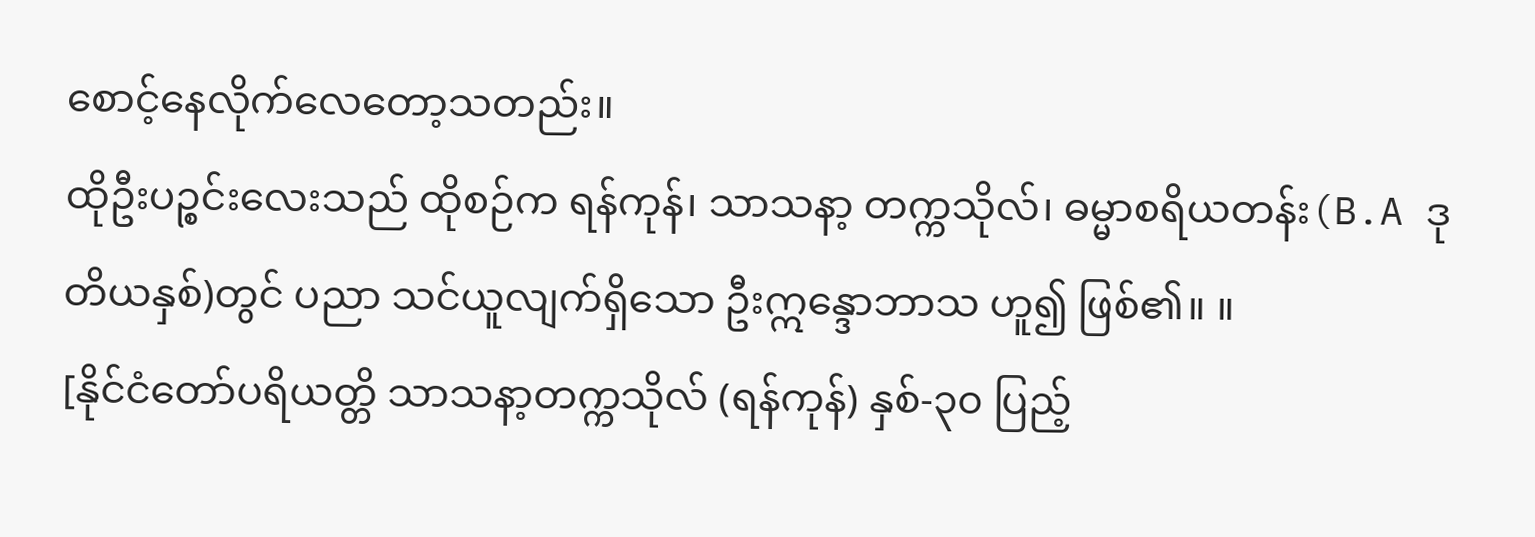စောင့်နေလိုက်လေတော့သတည်း။
ထိုဦးပဉ္စင်းလေးသည် ထိုစဉ်က ရန်ကုန်၊ သာသနာ့ တက္ကသိုလ်၊ ဓမ္မာစရိယတန်း(B.A ဒုတိယနှစ်)တွင် ပညာ သင်ယူလျက်ရှိသော ဦးဣန္ဒောဘာသ ဟူ၍ ဖြစ်၏။ ။
[နိုင်ငံတော်ပရိယတ္တိ သာသနာ့တက္ကသိုလ် (ရန်ကုန်) နှစ်-၃၀ ပြည့်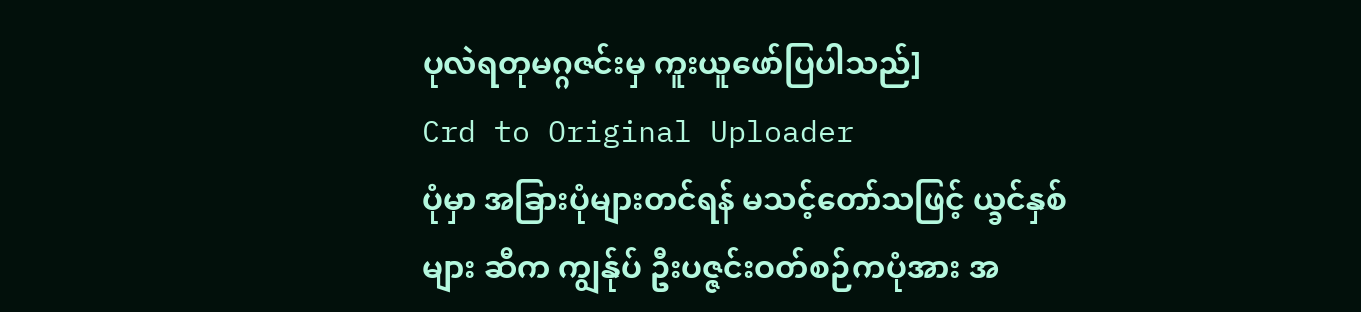ပုလဲရတုမဂ္ဂဇင်းမှ ကူးယူဖော်ပြပါသည်]
Crd to Original Uploader
ပုံမှာ အခြားပုံများတင်ရန် မသင့်တော်သဖြင့် ယ္ခင်နှစ်များ ဆီက ကျွန်ုပ် ဦးပဇ္ဇင်းဝတ်စဉ်ကပုံအား အ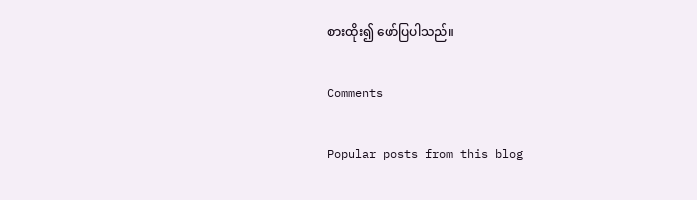စားထိုး၍ ဖော်ပြပါသည်။

Comments

Popular posts from this blog